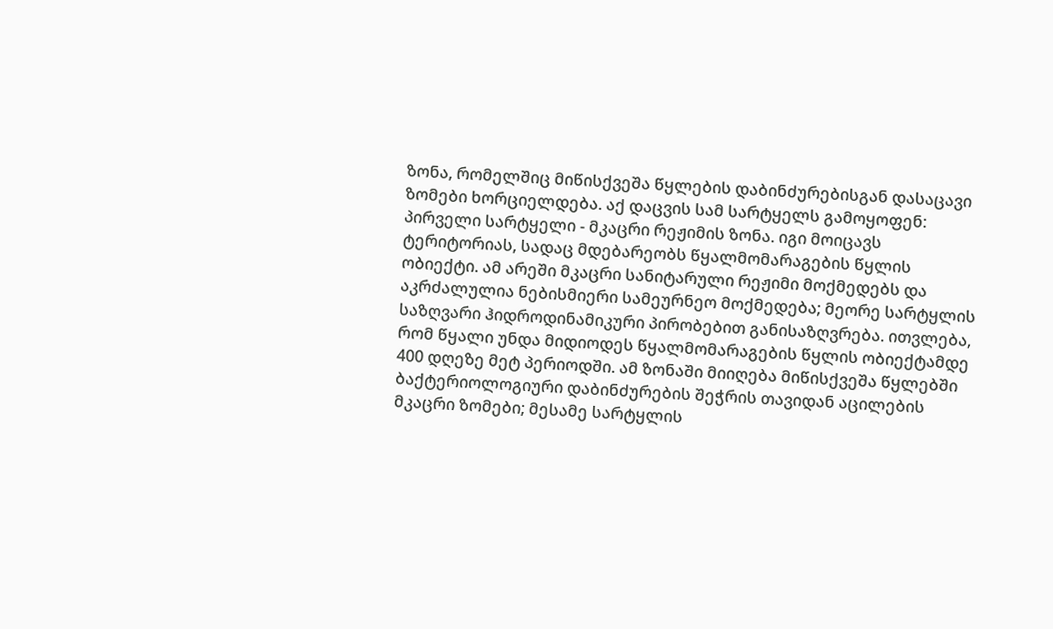ზონა, რომელშიც მიწისქვეშა წყლების დაბინძურებისგან დასაცავი ზომები ხორციელდება. აქ დაცვის სამ სარტყელს გამოყოფენ: პირველი სარტყელი - მკაცრი რეჟიმის ზონა. იგი მოიცავს ტერიტორიას, სადაც მდებარეობს წყალმომარაგების წყლის ობიექტი. ამ არეში მკაცრი სანიტარული რეჟიმი მოქმედებს და აკრძალულია ნებისმიერი სამეურნეო მოქმედება; მეორე სარტყლის საზღვარი ჰიდროდინამიკური პირობებით განისაზღვრება. ითვლება, რომ წყალი უნდა მიდიოდეს წყალმომარაგების წყლის ობიექტამდე 400 დღეზე მეტ პერიოდში. ამ ზონაში მიიღება მიწისქვეშა წყლებში ბაქტერიოლოგიური დაბინძურების შეჭრის თავიდან აცილების მკაცრი ზომები; მესამე სარტყლის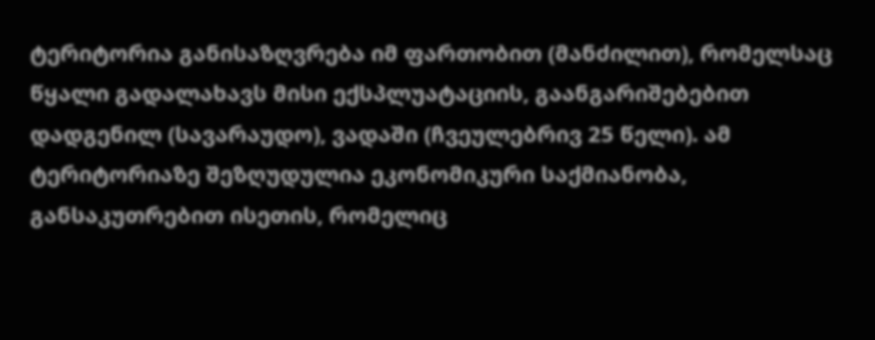ტერიტორია განისაზღვრება იმ ფართობით (მანძილით), რომელსაც წყალი გადალახავს მისი ექსპლუატაციის, გაანგარიშებებით დადგენილ (სავარაუდო), ვადაში (ჩვეულებრივ 25 წელი). ამ ტერიტორიაზე შეზღუდულია ეკონომიკური საქმიანობა, განსაკუთრებით ისეთის, რომელიც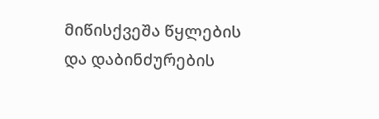მიწისქვეშა წყლების და დაბინძურების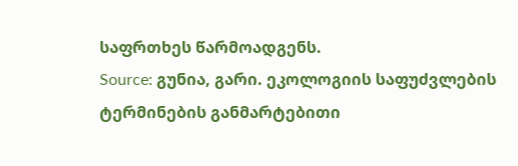საფრთხეს წარმოადგენს.
Source: გუნია, გარი. ეკოლოგიის საფუძვლების ტერმინების განმარტებითი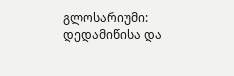გლოსარიუმი: დედამიწისა და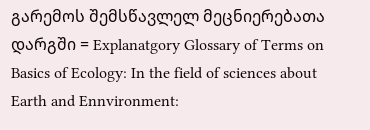გარემოს შემსწავლელ მეცნიერებათა დარგში = Explanatgory Glossary of Terms on Basics of Ecology: In the field of sciences about Earth and Ennvironment: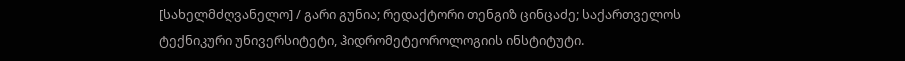[სახელმძღვანელო] / გარი გუნია; რედაქტორი თენგიზ ცინცაძე; საქართველოს ტექნიკური უნივერსიტეტი, ჰიდრომეტეოროლოგიის ინსტიტუტი.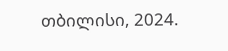თბილისი, 2024.